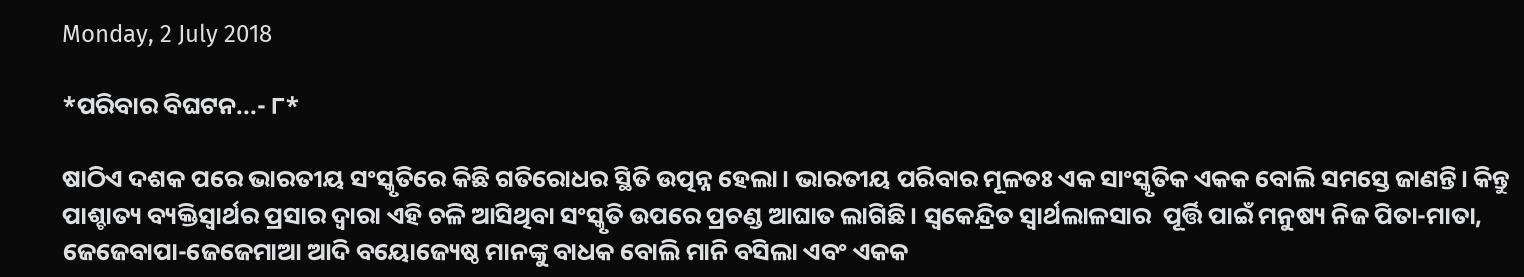Monday, 2 July 2018

*ପରିବାର ବିଘଟନ...- ୮*

ଷାଠିଏ ଦଶକ ପରେ ଭାରତୀୟ ସଂସ୍କୃତିରେ କିଛି ଗତିରୋଧର ସ୍ଥିତି ଉତ୍ପନ୍ନ ହେଲା। ଭାରତୀୟ ପରିବାର ମୂଳତଃ ଏକ ସାଂସ୍କୃତିକ ଏକକ ବୋଲି ସମସ୍ତେ ଜାଣନ୍ତି। କିନ୍ତୁ ପାଶ୍ଚାତ୍ୟ ବ୍ୟକ୍ତିସ୍ୱାର୍ଥର ପ୍ରସାର ଦ୍ୱାରା ଏହି ଚଳି ଆସିଥିବା ସଂସ୍କୃତି ଉପରେ ପ୍ରଚଣ୍ଡ ଆଘାତ ଲାଗିଛି। ସ୍ୱକେନ୍ଦ୍ରିତ ସ୍ୱାର୍ଥଲାଳସାର  ପୂର୍ତ୍ତି ପାଇଁ ମନୁଷ୍ୟ ନିଜ ପିତା-ମାତା, ଜେଜେବାପା-ଜେଜେମାଆ ଆଦି ବୟୋଜ୍ୟେଷ୍ଠ ମାନଙ୍କୁ ବାଧକ ବୋଲି ମାନି ବସିଲା ଏବଂ ଏକକ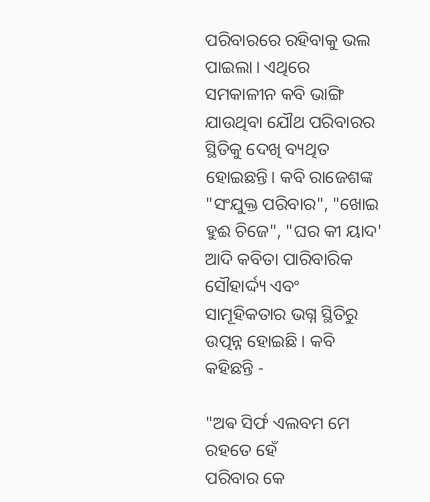ପରିବାରରେ ରହିବାକୁ ଭଲ ପାଇଲା। ଏଥିରେ ସମକାଳୀନ କବି ଭାଙ୍ଗି ଯାଉଥିବା ଯୌଥ ପରିବାରର ସ୍ଥିତିକୁ ଦେଖି ବ୍ୟଥିତ ହୋଇଛନ୍ତି। କବି ରାଜେଶଙ୍କ "ସଂଯୁକ୍ତ ପରିବାର", "ଖୋଇ ହୁଈ ଚିଜେ", "ଘର କୀ ୟାଦ' ଆଦି କବିତା ପାରିବାରିକ ସୌହାର୍ଦ୍ଦ୍ୟ ଏବଂ ସାମୂହିକତାର ଭଗ୍ନ ସ୍ଥିତିରୁ ଉତ୍ପନ୍ନ ହୋଇଛି। କବି କହିଛନ୍ତି -

"ଅଵ ସିର୍ଫ ଏଲବମ ମେ ରହତେ ହେଁ
ପରିବାର କେ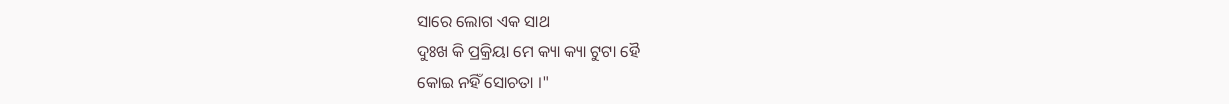ସାରେ ଲୋଗ ଏକ ସାଥ
ଦୁଃଖ କି ପ୍ରକ୍ରିୟା ମେ କ୍ୟା କ୍ୟା ଟୁଟା ହୈ
କୋଇ ନହିଁ ସୋଚତା ।"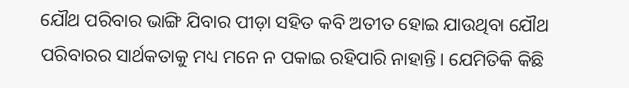ଯୌଥ ପରିବାର ଭାଙ୍ଗି ଯିବାର ପୀଡ଼ା ସହିତ କବି ଅତୀତ ହୋଇ ଯାଉଥିବା ଯୌଥ ପରିବାରର ସାର୍ଥକତାକୁ ମଧ୍ୟ ମନେ ନ ପକାଇ ରହିପାରି ନାହାନ୍ତି। ଯେମିତିକି କିଛି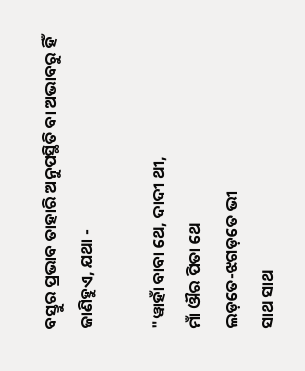ବସ୍ତୁର ପ୍ରଭାବ ତାହାରି ଅନୁପସ୍ଥିତି ବା ଅଭାବରୁ ହିଁ ଜାଣିହୁଏ, ଯଥା -

"ୱାହାଁ ବାବା ଥେ, ଦାଦୀ ଥୀ,
ମାଁ ଔର ପିତା ଥେ
ଲଡ଼ତେ-ଝଗଡ଼ତେ ଭୀ
ସାଥ ସାଥ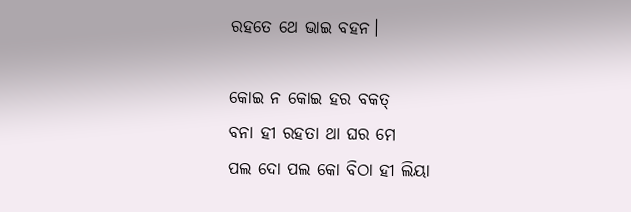ରହତେ ଥେ ଭାଇ ବହନ।

କୋଇ ନ କୋଇ ହର ବକତ୍
ବନା ହୀ ରହତା ଥା ଘର ମେ
ପଲ ଦୋ ପଲ କୋ ବିଠା ହୀ ଲିୟା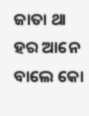ଜାତା ଥା
ହର ଆନେ ବାଲେ କୋ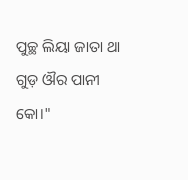ପୁଚ୍ଛ ଲିୟା ଜାତା ଥା
ଗୁଡ଼ ଔର ପାନୀ କୋ।"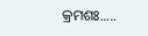କ୍ରମଶଃ.....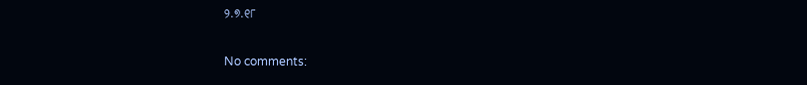୨.୭.୧୮

No comments: